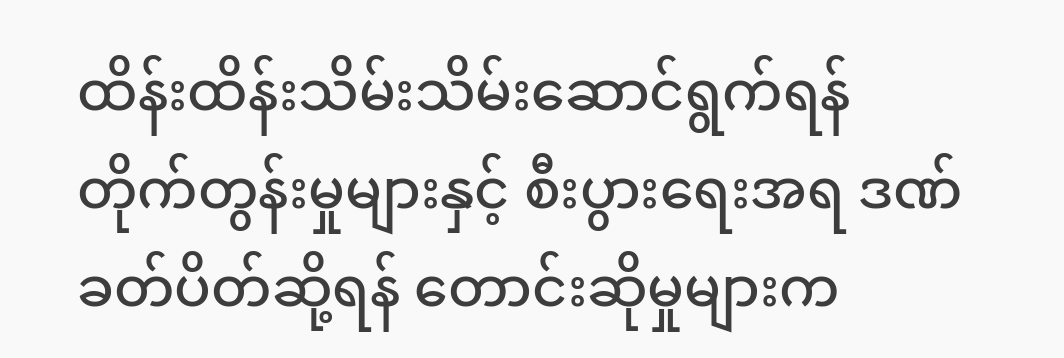ထိန်းထိန်းသိမ်းသိမ်းဆောင်ရွက်ရန် တိုက်တွန်းမှုများနှင့် စီးပွားရေးအရ ဒဏ်ခတ်ပိတ်ဆို့ရန် တောင်းဆိုမှုများက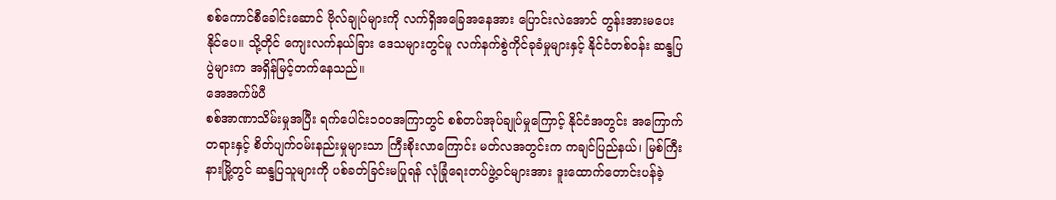စစ်ကောင်စီခေါင်းဆောင် ဗိုလ်ချုပ်များကို လက်ရှိအခြေအနေအား ပြောင်းလဲအောင် တွန်းအားမပေးနိုင်ပေ။ သို့တိုင် ကျေးလက်နယ်ခြား ဒေသများတွင်မူ လက်နက်စွဲကိုင်ခုခံမှုများနှင့် နိုင်ငံတစ်ဝန်း ဆန္ဒပြပွဲများက အရှိန်မြင့်တက်နေသည်။
အေအက်ဖ်ပီ
စစ်အာဏာသိမ်းမှုအပြီး ရက်ပေါင်း၁၀၀အကြာတွင် စစ်တပ်အုပ်ချုပ်မှုကြောင့် နိုင်ငံအတွင်း အကြောက်တရားနှင့် စိတ်ပျက်ဝမ်းနည်းမှုများသာ ကြီးစိုးလာကြောင်း မတ်လအတွင်းက ကချင်ပြည်နယ်၊ မြစ်ကြီးနားမြို့တွင် ဆန္ဒပြသူများကို ပစ်ခတ်ခြင်းမပြုရန် လုံခြုံရေးတပ်ဖွဲ့ဝင်များအား ဒူးထောက်တောင်းပန်ခဲ့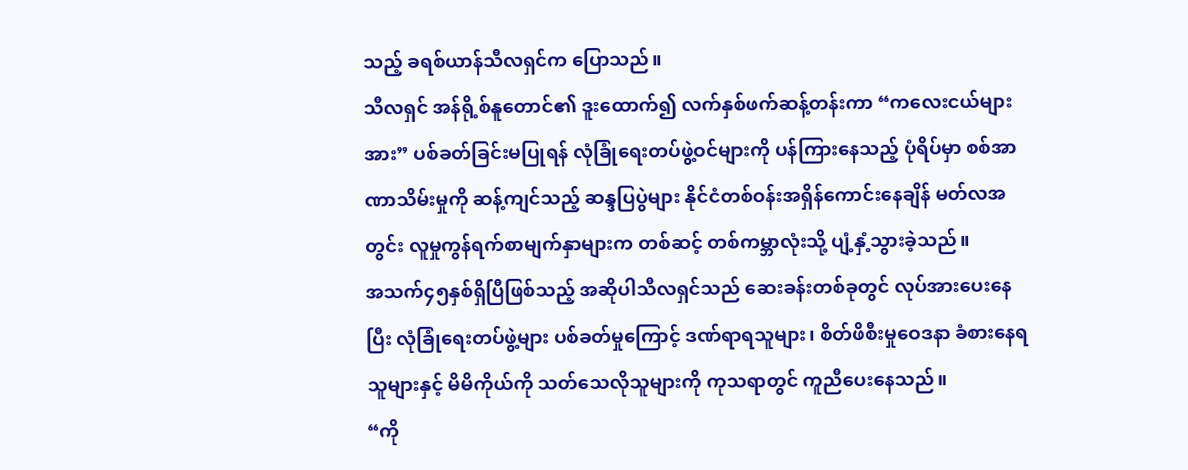သည့် ခရစ်ယာန်သီလရှင်က ပြောသည်။
သီလရှင် အန်ရို့စ်နူတောင်၏ ဒူးထောက်၍ လက်နှစ်ဖက်ဆန့်တန်းကာ “ကလေးငယ်များအား” ပစ်ခတ်ခြင်းမပြုရန် လုံခြုံရေးတပ်ဖွဲ့ဝင်များကို ပန်ကြားနေသည့် ပုံရိပ်မှာ စစ်အာဏာသိမ်းမှုကို ဆန့်ကျင်သည့် ဆန္ဒပြပွဲများ နိုင်ငံတစ်ဝန်းအရှိန်ကောင်းနေချိန် မတ်လအတွင်း လူမှုကွန်ရက်စာမျက်နှာများက တစ်ဆင့် တစ်ကမ္ဘာလုံးသို့ ပျံ့နှံ့သွားခဲ့သည်။
အသက်၄၅နှစ်ရှိပြီဖြစ်သည့် အဆိုပါသီလရှင်သည် ဆေးခန်းတစ်ခုတွင် လုပ်အားပေးနေပြီး လုံခြုံရေးတပ်ဖွဲ့များ ပစ်ခတ်မှုကြောင့် ဒဏ်ရာရသူများ၊ စိတ်ဖိစီးမှုဝေဒနာ ခံစားနေရသူများနှင့် မိမိကိုယ်ကို သတ်သေလိုသူများကို ကုသရာတွင် ကူညီပေးနေသည်။
“ကို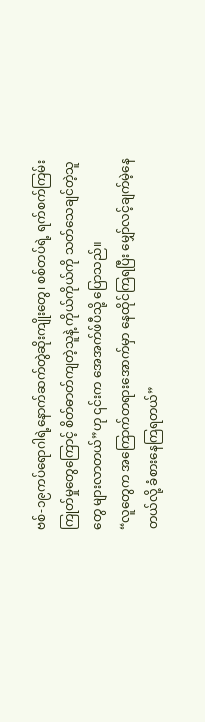ဗစ်-၁၉ကပ်ရောဂါရဲ့နောက်ဆက်တွဲဆိုးကျိုးတွေ၊ စစ်တပ်ရဲ့ ရက်စက်ကြမ်းကြုတ်မှုတွေကြောင့် စိတ်ဓာတ်ကျတဲ့သူနဲ့ ကိုယ်ကိုယ်ကို သတ်သေချင်တဲ့သူတွေ များလာတယ်”ဟု ၎င်းက အေအက်ဖ်ပီသို့ ပြောသည်။
“လူတွေက အကြောက်တရားအောက်မှာ နေထိုင်ကြရပြီး မျှော်လင့်ချက်မဲ့နေတယ်လို့ ခံစားနေကြရတယ်”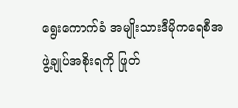ရွေးကောက်ခံ အမျိုးသားဒီမိုကရေစီအဖွဲ့ချုပ်အစိုးရကို ဖြုတ်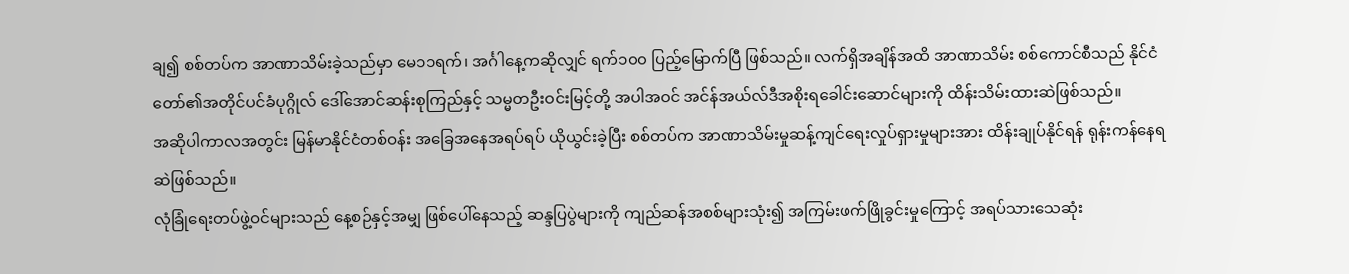ချ၍ စစ်တပ်က အာဏာသိမ်းခဲ့သည်မှာ မေ၁၁ရက်၊ အင်္ဂါနေ့ကဆိုလျှင် ရက်၁၀၀ ပြည့်မြောက်ပြီ ဖြစ်သည်။ လက်ရှိအချိန်အထိ အာဏာသိမ်း စစ်ကောင်စီသည် နိုင်ငံတော်၏အတိုင်ပင်ခံပုဂ္ဂိုလ် ဒေါ်အောင်ဆန်းစုကြည်နှင့် သမ္မတဦးဝင်းမြင့်တို့ အပါအဝင် အင်န်အယ်လ်ဒီအစိုးရခေါင်းဆောင်များကို ထိန်းသိမ်းထားဆဲဖြစ်သည်။
အဆိုပါကာလအတွင်း မြန်မာနိုင်ငံတစ်ဝန်း အခြေအနေအရပ်ရပ် ယိုယွင်းခဲ့ပြီး စစ်တပ်က အာဏာသိမ်းမှုဆန့်ကျင်ရေးလှုပ်ရှားမှုများအား ထိန်းချုပ်နိုင်ရန် ရုန်းကန်နေရဆဲဖြစ်သည်။
လုံခြုံရေးတပ်ဖွဲ့ဝင်များသည် နေ့စဉ်နှင့်အမျှ ဖြစ်ပေါ်နေသည့် ဆန္ဒပြပွဲများကို ကျည်ဆန်အစစ်များသုံး၍ အကြမ်းဖက်ဖြိုခွင်းမှုကြောင့် အရပ်သားသေဆုံး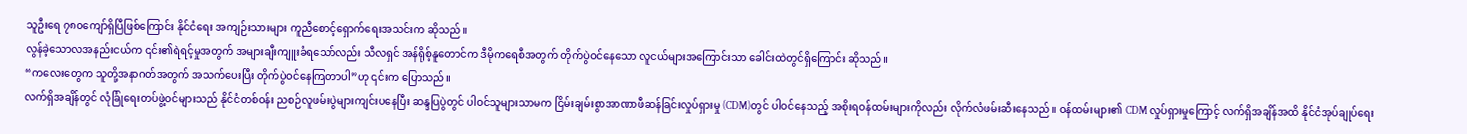သူဦးရေ ၇၈၀ကျော်ရှိပြီဖြစ်ကြောင်း နိုင်ငံရေး အကျဉ်းသားများ ကူညီစောင့်ရှောက်ရေးအသင်းက ဆိုသည်။
လွန်ခဲ့သောလအနည်းငယ်က ၎င်း၏ရဲရင့်မှုအတွက် အများချီးကျူးခံရသော်လည်း သီလရှင် အန်ရိုစ့်နူတောင်က ဒီမိုကရေစီအတွက် တိုက်ပွဲဝင်နေသော လူငယ်များအကြောင်းသာ ခေါင်းထဲတွင်ရှိကြောင်း ဆိုသည်။
“ကလေးတွေက သူတို့အနာဂတ်အတွက် အသက်ပေးပြီး တိုက်ပွဲဝင်နေကြတာပါ”ဟု ၎င်းက ပြောသည်။
လက်ရှိအချိန်တွင် လုံခြုံရေးတပ်ဖွဲ့ဝင်များသည် နိုင်ငံတစ်ဝန်း ညစဉ်လူဖမ်းပွဲများကျင်းပနေပြီး ဆန္ဒပြပွဲတွင် ပါဝင်သူများသာမက ငြိမ်းချမ်းစွာအာဏာဖီဆန်ခြင်းလှုပ်ရှားမှု (CDM)တွင် ပါဝင်နေသည့် အစိုးရဝန်ထမ်းများကိုလည်း လိုက်လံဖမ်းဆီးနေသည်။ ဝန်ထမ်းများ၏ CDM လှုပ်ရှားမှုကြောင့် လက်ရှိအချိန်အထိ နိုင်ငံအုပ်ချုပ်ရေး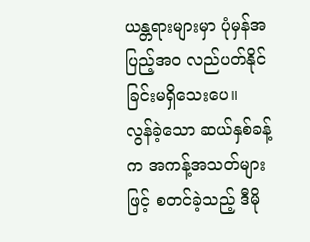ယန္တရားများမှာ ပုံမှန်အပြည့်အဝ လည်ပတ်နိုင်ခြင်းမရှိသေးပေ။
လွန်ခဲ့သော ဆယ်နှစ်ခန့်က အကန့်အသတ်များဖြင့် စတင်ခဲ့သည့် ဒီမို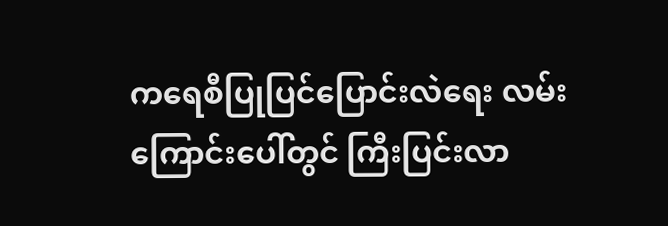ကရေစီပြုပြင်ပြောင်းလဲရေး လမ်းကြောင်းပေါ်တွင် ကြီးပြင်းလာ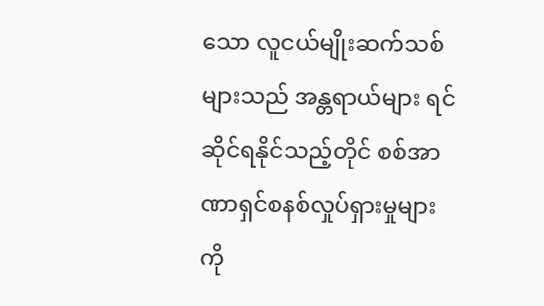သော လူငယ်မျိုးဆက်သစ်များသည် အန္တရာယ်များ ရင်ဆိုင်ရနိုင်သည့်တိုင် စစ်အာဏာရှင်စနစ်လှုပ်ရှားမှုများကို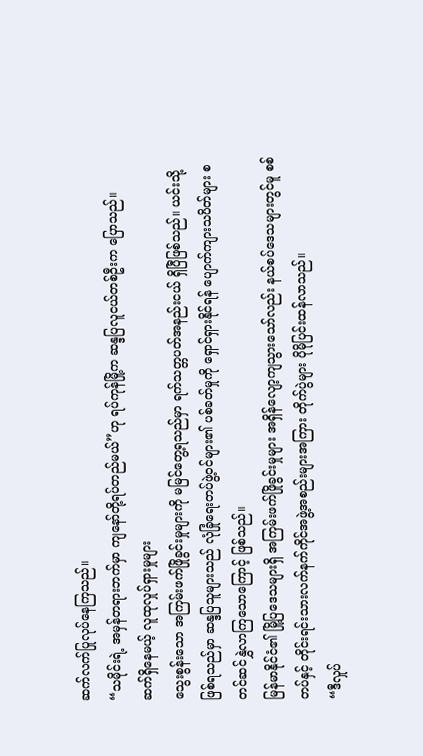ဆက်လက်ပြုလုပ်နေကြသည်။
“သမိုင်းရဲ့ အမှန်တရားဘက်မှာ ကျနော်တို့ရပ်တည်မယ်”ဟု ရပ်ကုန်မြို့က ဆန္ဒပြလူငယ်တစ်ဦးက ပြောသည်။
ဆက်ရှိနေမယ့် လူထုလှုပ်ရှားမှုများ
သွေးစွန်းသော အကြမ်းဖက်ဖြိုခွင်းမှုများကို မမြင်တွေ့ရသည်မှာ ရက်သတ္တပတ်အနည်းငယ် ရှိပြီဖြစ်သည်။ ယင်းသို့ဖြစ်ရသည်မှာ ဆန္ဒပြသူများသည် လုံခြုံရေးတပ်ဖွဲ့ဝင်များ၏ ပစ်ခတ်မှုကို ရှောင်ရှားနိုင်ရန် ပျောက်ကျားသပိတ်များ စတင်ဆင်နွှဲလာကြသောကြောင့် ဖြစ်သည်။
မြန်မာနိုင်ငံ၏ မြို့ပြဒေသများရှိ အကြမ်းဖက်ဖြိုခွင်းမှုများ အရှိန်လျော့ကျသွားသော်လည်း နယ်စပ်ဒေသများတွင်မူ စစ်တပ်နှင့် တိုင်းရင်းသားလက်နက်ကိုင်အဖွဲ့အစည်းများအကြား တိုက်ပွဲများ ပိုမိုပြင်းထန်လာသည်။
“ဒီလှုပ်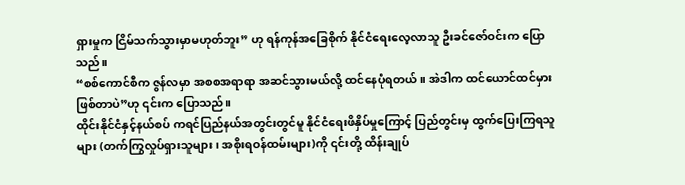ရှားမှုက ငြိမ်သက်သွားမှာမဟုတ်ဘူး” ဟု ရန်ကုန်အခြေစိုက် နိုင်ငံရေးလေ့လာသူ ဦးခင်ဇော်ဝင်းက ပြောသည်။
“စစ်ကောင်စီက ဇွန်လမှာ အစစအရာရာ အဆင်သွားမယ်လို့ ထင်နေပုံရတယ်။ အဲဒါက ထင်ယောင်ထင်မှား ဖြစ်တာပဲ”ဟု ၎င်းက ပြောသည်။
ထိုင်းနိုင်ငံနှင့်နယ်စပ် ကရင်ပြည်နယ်အတွင်းတွင်မူ နိုင်ငံရေးဖိနှိပ်မှုကြောင့် ပြည်တွင်းမှ ထွက်ပြေးကြရသူများ (တက်ကြွလှုပ်ရှားသူများ၊ အစိုးရဝန်ထမ်းများ)ကို ၎င်းတို့ ထိန်းချုပ်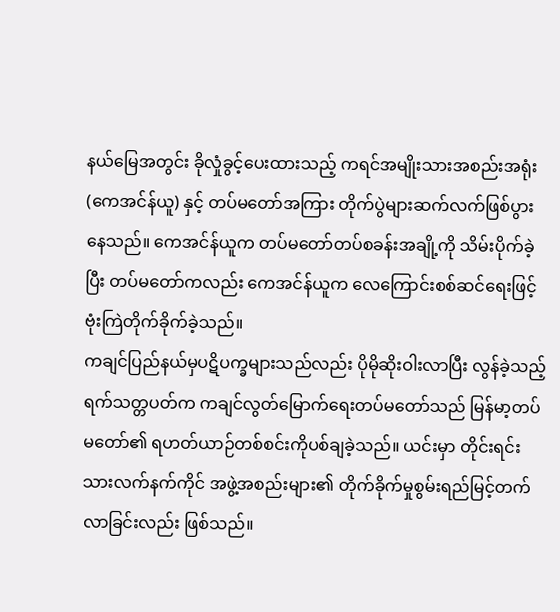နယ်မြေအတွင်း ခိုလှုံခွင့်ပေးထားသည့် ကရင်အမျိုးသားအစည်းအရုံး (ကေအင်န်ယူ) နှင့် တပ်မတော်အကြား တိုက်ပွဲများဆက်လက်ဖြစ်ပွားနေသည်။ ကေအင်န်ယူက တပ်မတော်တပ်စခန်းအချို့ကို သိမ်းပိုက်ခဲ့ပြီး တပ်မတော်ကလည်း ကေအင်န်ယူက လေကြောင်းစစ်ဆင်ရေးဖြင့် ဗုံးကြဲတိုက်ခိုက်ခဲ့သည်။
ကချင်ပြည်နယ်မှပဋိပက္ခများသည်လည်း ပိုမိုဆိုးဝါးလာပြီး လွန်ခဲ့သည့် ရက်သတ္တပတ်က ကချင်လွတ်မြောက်ရေးတပ်မတော်သည် မြန်မာ့တပ်မတော်၏ ရဟတ်ယာဉ်တစ်စင်းကိုပစ်ချခဲ့သည်။ ယင်းမှာ တိုင်းရင်းသားလက်နက်ကိုင် အဖွဲ့အစည်းများ၏ တိုက်ခိုက်မှုစွမ်းရည်မြင့်တက်လာခြင်းလည်း ဖြစ်သည်။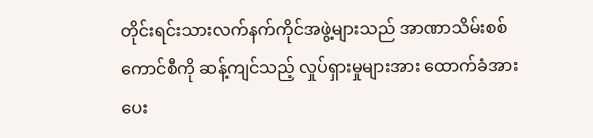တိုင်းရင်းသားလက်နက်ကိုင်အဖွဲ့များသည် အာဏာသိမ်းစစ်ကောင်စီကို ဆန့်ကျင်သည့် လှုပ်ရှားမှုများအား ထောက်ခံအားပေး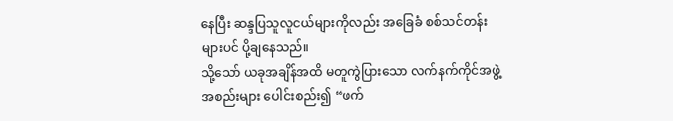နေပြီး ဆန္ဒပြသူလူငယ်များကိုလည်း အခြေခံ စစ်သင်တန်းများပင် ပို့ချနေသည်။
သို့သော် ယခုအချိန်အထိ မတူကွဲပြားသော လက်နက်ကိုင်အဖွဲ့အစည်းများ ပေါင်းစည်း၍ “ဖက်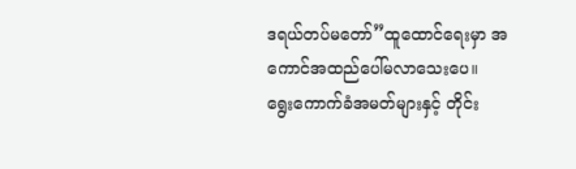ဒရယ်တပ်မတော်”ထူထောင်ရေးမှာ အကောင်အထည်ပေါ်မလာသေးပေ။
ရွေးကောက်ခံအမတ်များနှင့် တိုင်း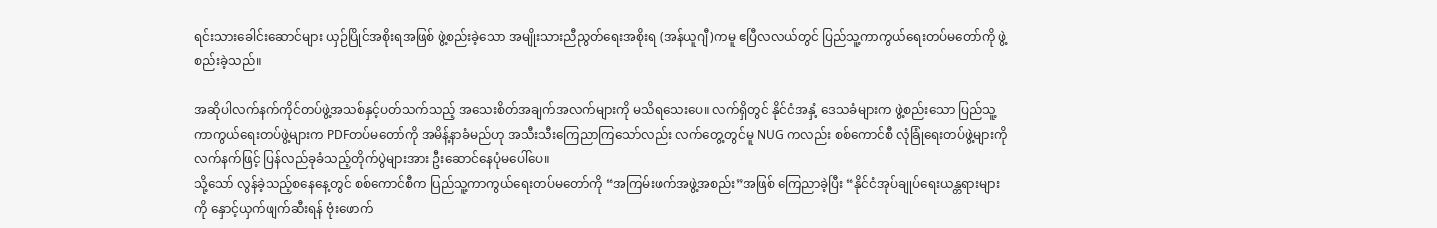ရင်းသားခေါင်းဆောင်များ ယှဉ်ပြိုင်အစိုးရအဖြစ် ဖွဲ့စည်းခဲ့သော အမျိုးသားညီညွတ်ရေးအစိုးရ (အန်ယူဂျီ)ကမူ ဧပြီလလယ်တွင် ပြည်သူ့ကာကွယ်ရေးတပ်မတော်ကို ဖွဲ့စည်းခဲ့သည်။

အဆိုပါလက်နက်ကိုင်တပ်ဖွဲ့အသစ်နှင့်ပတ်သက်သည့် အသေးစိတ်အချက်အလက်များကို မသိရသေးပေ။ လက်ရှိတွင် နိုင်ငံအနှံ့ ဒေသခံများက ဖွဲ့စည်းသော ပြည်သူ့ကာကွယ်ရေးတပ်ဖွဲ့များက PDFတပ်မတော်ကို အမိန့်နာခံမည်ဟု အသီးသီးကြေညာကြသော်လည်း လက်တွေ့တွင်မူ NUG ကလည်း စစ်ကောင်စီ လုံခြုံရေးတပ်ဖွဲ့များကို လက်နက်ဖြင့် ပြန်လည်ခုခံသည့်တိုက်ပွဲများအား ဦးဆောင်နေပုံမပေါ်ပေ။
သို့သော် လွန်ခဲ့သည့်စနေနေ့တွင် စစ်ကောင်စီက ပြည်သူ့ကာကွယ်ရေးတပ်မတော်ကို “အကြမ်းဖက်အဖွဲ့အစည်း”အဖြစ် ကြေညာခဲ့ပြီး “နိုင်ငံအုပ်ချုပ်ရေးယန္တရားများကို နှောင့်ယှက်ဖျက်ဆီးရန် ဗုံးဖောက်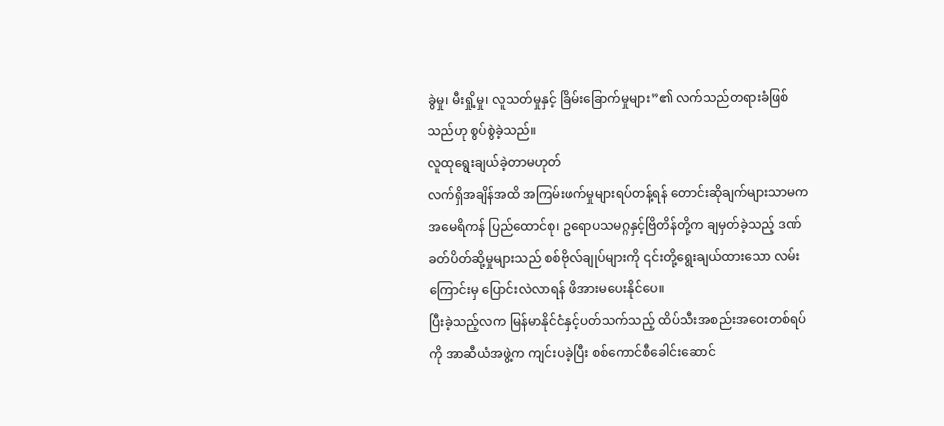ခွဲမှု၊ မီးရှို့မှု၊ လူသတ်မှုနှင့် ခြိမ်းခြောက်မှုများ”၏ လက်သည်တရားခံဖြစ်သည်ဟု စွပ်စွဲခဲ့သည်။
လူထုရွေးချယ်ခဲ့တာမဟုတ်
လက်ရှိအချိန်အထိ အကြမ်းဖက်မှုများရပ်တန့်ရန် တောင်းဆိုချက်များသာမက အမေရိကန် ပြည်ထောင်စု၊ ဥရောပသမဂ္ဂနှင့်ဗြိတိန်တို့က ချမှတ်ခဲ့သည့် ဒဏ်ခတ်ပိတ်ဆို့မှုများသည် စစ်ဗိုလ်ချုပ်များကို ၎င်းတို့ရွေးချယ်ထားသော လမ်းကြောင်းမှ ပြောင်းလဲလာရန် ဖိအားမပေးနိုင်ပေ။
ပြီးခဲ့သည့်လက မြန်မာနိုင်ငံနှင့်ပတ်သက်သည့် ထိပ်သီးအစည်းအဝေးတစ်ရပ်ကို အာဆီယံအဖွဲ့က ကျင်းပခဲ့ပြီး စစ်ကောင်စီခေါင်းဆောင်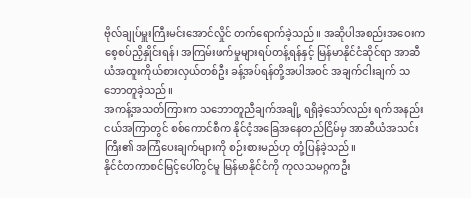ဗိုလ်ချုပ်မှူးကြီးမင်းအောင်လှိုင် တက်ရောက်ခဲ့သည်။ အဆိုပါအစည်းအဝေးက စေ့စပ်ညှိနှိုင်းရန်၊ အကြမ်းဖက်မှုများရပ်တန့်ရန်နှင့် မြန်မာနိုင်ငံဆိုင်ရာ အာဆီယံအထူးကိုယ်စားလှယ်တစ်ဦး ခန့်အပ်ရန်တို့အပါအဝင် အချက်ငါးချက် သဘောတူခဲ့သည်။
အကန့်အသတ်ကြားက သဘောတူညီချက်အချို့ ရရှိခဲ့သော်လည်း ရက်အနည်းငယ်အကြာတွင် စစ်ကောင်စီက နိုင်ငံ့အခြေအနေတည်ငြိမ်မှ အာဆီယံအသင်းကြီး၏ အကြံပေးချက်များကို စဉ်းစားမည်ဟု တုံ့ပြန်ခဲ့သည်။
နိုင်ငံတကာစင်မြင့်ပေါ်တွင်မူ မြန်မာနိုင်ငံကို ကုလသမဂ္ဂကဦး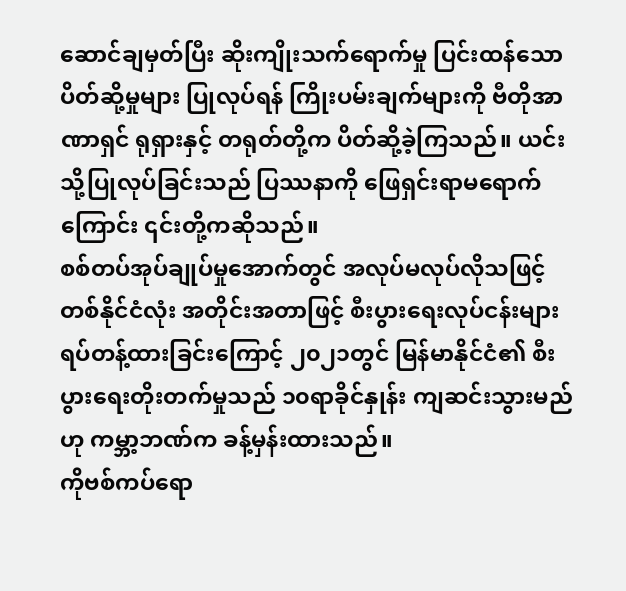ဆောင်ချမှတ်ပြီး ဆိုးကျိုးသက်ရောက်မှု ပြင်းထန်သောပိတ်ဆို့မှုများ ပြုလုပ်ရန် ကြိုးပမ်းချက်များကို ဗီတိုအာဏာရှင် ရုရှားနှင့် တရုတ်တို့က ပိတ်ဆို့ခဲ့ကြသည်။ ယင်းသို့ပြုလုပ်ခြင်းသည် ပြဿနာကို ဖြေရှင်းရာမရောက်ကြောင်း ၎င်းတို့ကဆိုသည်။
စစ်တပ်အုပ်ချုပ်မှုအောက်တွင် အလုပ်မလုပ်လိုသဖြင့် တစ်နိုင်ငံလုံး အတိုင်းအတာဖြင့် စီးပွားရေးလုပ်ငန်းများ ရပ်တန့်ထားခြင်းကြောင့် ၂၀၂၁တွင် မြန်မာနိုင်ငံ၏ စီးပွားရေးတိုးတက်မှုသည် ၁၀ရာခိုင်နှုန်း ကျဆင်းသွားမည်ဟု ကမ္ဘာ့ဘဏ်က ခန့်မှန်းထားသည်။
ကိုဗစ်ကပ်ရော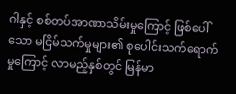ဂါနှင့် စစ်တပ်အာဏာသိမ်းမှုကြောင့် ဖြစ်ပေါ်သော မငြိမ်သက်မှုများ၏ စုပေါင်းသက်ရောက်မှုကြောင့် လာမည့်နှစ်တွင် မြန်မာ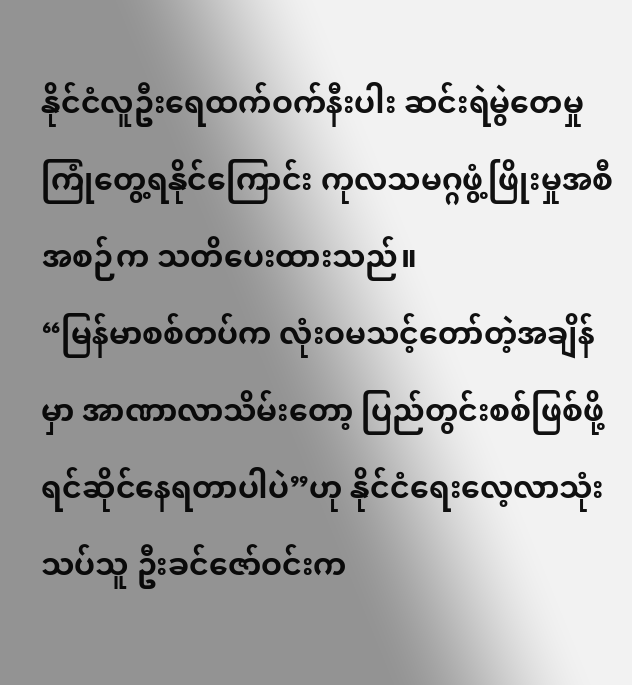နိုင်ငံလူဦးရေထက်ဝက်နီးပါး ဆင်းရဲမွဲတေမှု ကြုံတွေ့ရနိုင်ကြောင်း ကုလသမဂ္ဂဖွံ့ဖြိုးမှုအစီအစဉ်က သတိပေးထားသည်။
“မြန်မာစစ်တပ်က လုံးဝမသင့်တော်တဲ့အချိန်မှာ အာဏာလာသိမ်းတော့ ပြည်တွင်းစစ်ဖြစ်ဖို့ ရင်ဆိုင်နေရတာပါပဲ”ဟု နိုင်ငံရေးလေ့လာသုံးသပ်သူ ဦးခင်ဇော်ဝင်းက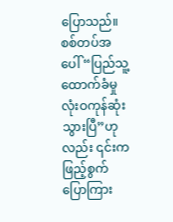ပြောသည်။ စစ်တပ်အပေါ် “ပြည်သူ့ထောက်ခံမှု လုံးဝကုန်ဆုံးသွားပြီ”ဟုလည်း ၎င်းက ဖြည့်စွက်ပြောကြား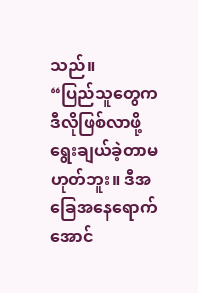သည်။
“ပြည်သူတွေက ဒီလိုဖြစ်လာဖို့ ရွေးချယ်ခဲ့တာမဟုတ်ဘူး။ ဒီအခြေအနေရောက်အောင်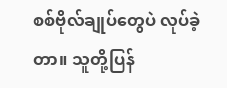စစ်ဗိုလ်ချုပ်တွေပဲ လုပ်ခဲ့တာ။ သူတို့ပြန်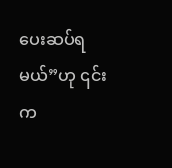ပေးဆပ်ရမယ်”ဟု ၎င်းက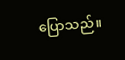ပြောသည်။